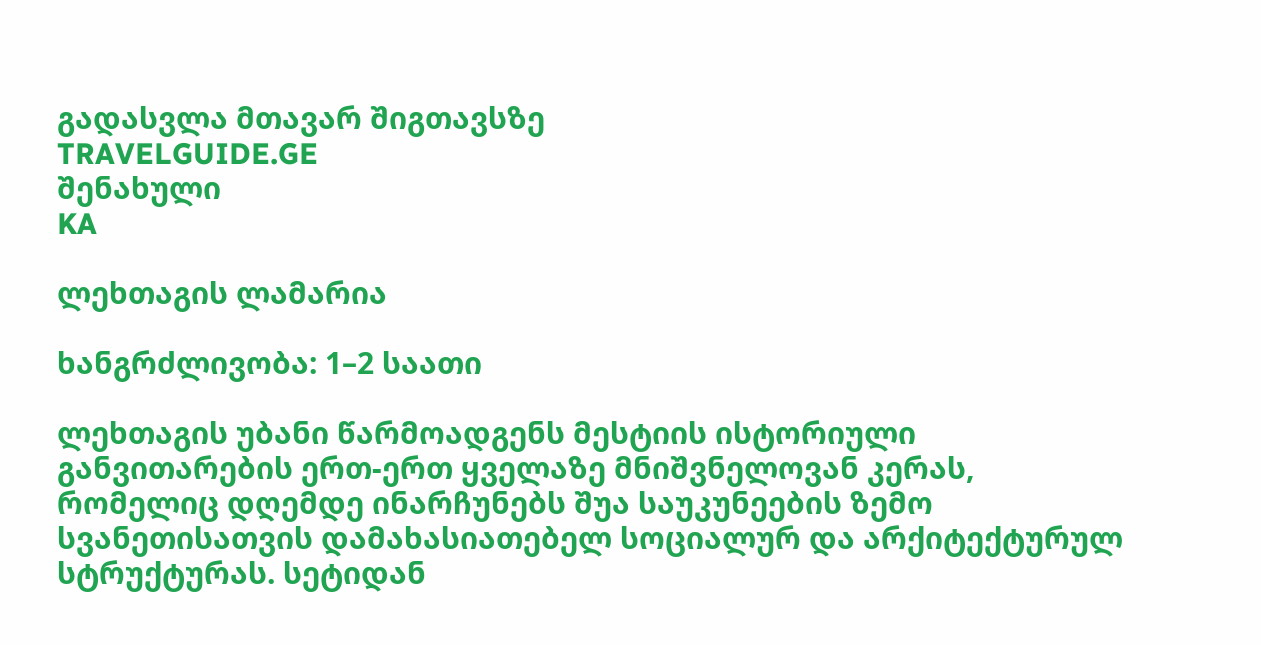გადასვლა მთავარ შიგთავსზე
TRAVELGUIDE.GE
შენახული
KA

ლეხთაგის ლამარია

ხანგრძლივობა: 1–2 საათი

ლეხთაგის უბანი წარმოადგენს მესტიის ისტორიული განვითარების ერთ-ერთ ყველაზე მნიშვნელოვან კერას, რომელიც დღემდე ინარჩუნებს შუა საუკუნეების ზემო სვანეთისათვის დამახასიათებელ სოციალურ და არქიტექტურულ სტრუქტურას. სეტიდან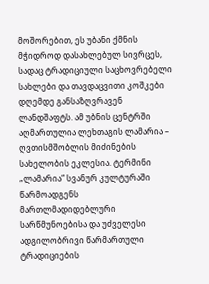მოშორებით, ეს უბანი ქმნის მჭიდროდ დასახლებულ სივრცეს, სადაც ტრადიციული საცხოვრებელი სახლები და თავდაცვითი კოშკები დღემდე განსაზღვრავენ ლანდშაფტს. ამ უბნის ცენტრში აღმართულია ლეხთაგის ლამარია – ღვთისმშობლის მიძინების სახელობის ეკლესია. ტერმინი „ლამარია“ სვანურ კულტურაში წარმოადგენს მართლმადიდებლური სარწმუნოებისა და უძველესი ადგილობრივი წარმართული ტრადიციების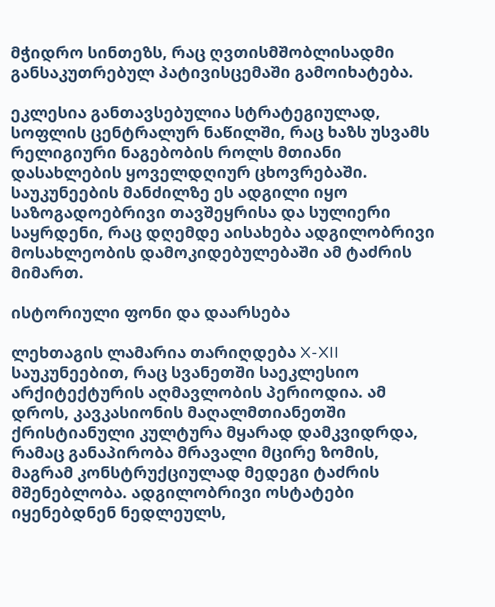მჭიდრო სინთეზს, რაც ღვთისმშობლისადმი განსაკუთრებულ პატივისცემაში გამოიხატება.

ეკლესია განთავსებულია სტრატეგიულად, სოფლის ცენტრალურ ნაწილში, რაც ხაზს უსვამს რელიგიური ნაგებობის როლს მთიანი დასახლების ყოველდღიურ ცხოვრებაში. საუკუნეების მანძილზე ეს ადგილი იყო საზოგადოებრივი თავშეყრისა და სულიერი საყრდენი, რაც დღემდე აისახება ადგილობრივი მოსახლეობის დამოკიდებულებაში ამ ტაძრის მიმართ.

ისტორიული ფონი და დაარსება

ლეხთაგის ლამარია თარიღდება X-XII საუკუნეებით, რაც სვანეთში საეკლესიო არქიტექტურის აღმავლობის პერიოდია. ამ დროს, კავკასიონის მაღალმთიანეთში ქრისტიანული კულტურა მყარად დამკვიდრდა, რამაც განაპირობა მრავალი მცირე ზომის, მაგრამ კონსტრუქციულად მედეგი ტაძრის მშენებლობა. ადგილობრივი ოსტატები იყენებდნენ ნედლეულს,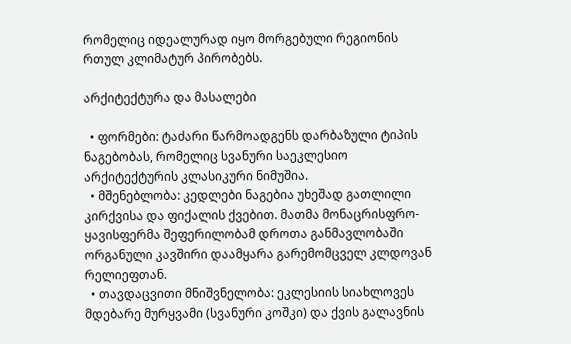რომელიც იდეალურად იყო მორგებული რეგიონის რთულ კლიმატურ პირობებს.

არქიტექტურა და მასალები

  • ფორმები: ტაძარი წარმოადგენს დარბაზული ტიპის ნაგებობას, რომელიც სვანური საეკლესიო არქიტექტურის კლასიკური ნიმუშია.
  • მშენებლობა: კედლები ნაგებია უხეშად გათლილი კირქვისა და ფიქალის ქვებით. მათმა მონაცრისფრო-ყავისფერმა შეფერილობამ დროთა განმავლობაში ორგანული კავშირი დაამყარა გარემომცველ კლდოვან რელიეფთან.
  • თავდაცვითი მნიშვნელობა: ეკლესიის სიახლოვეს მდებარე მურყვამი (სვანური კოშკი) და ქვის გალავნის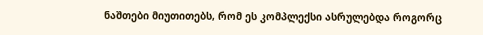ნაშთები მიუთითებს, რომ ეს კომპლექსი ასრულებდა როგორც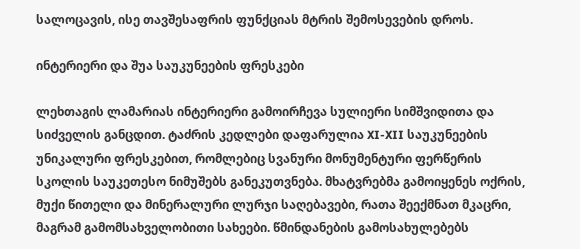სალოცავის, ისე თავშესაფრის ფუნქციას მტრის შემოსევების დროს.

ინტერიერი და შუა საუკუნეების ფრესკები

ლეხთაგის ლამარიას ინტერიერი გამოირჩევა სულიერი სიმშვიდითა და სიძველის განცდით. ტაძრის კედლები დაფარულია XI-XII საუკუნეების უნიკალური ფრესკებით, რომლებიც სვანური მონუმენტური ფერწერის სკოლის საუკეთესო ნიმუშებს განეკუთვნება. მხატვრებმა გამოიყენეს ოქრის, მუქი წითელი და მინერალური ლურჯი საღებავები, რათა შეექმნათ მკაცრი, მაგრამ გამომსახველობითი სახეები. წმინდანების გამოსახულებებს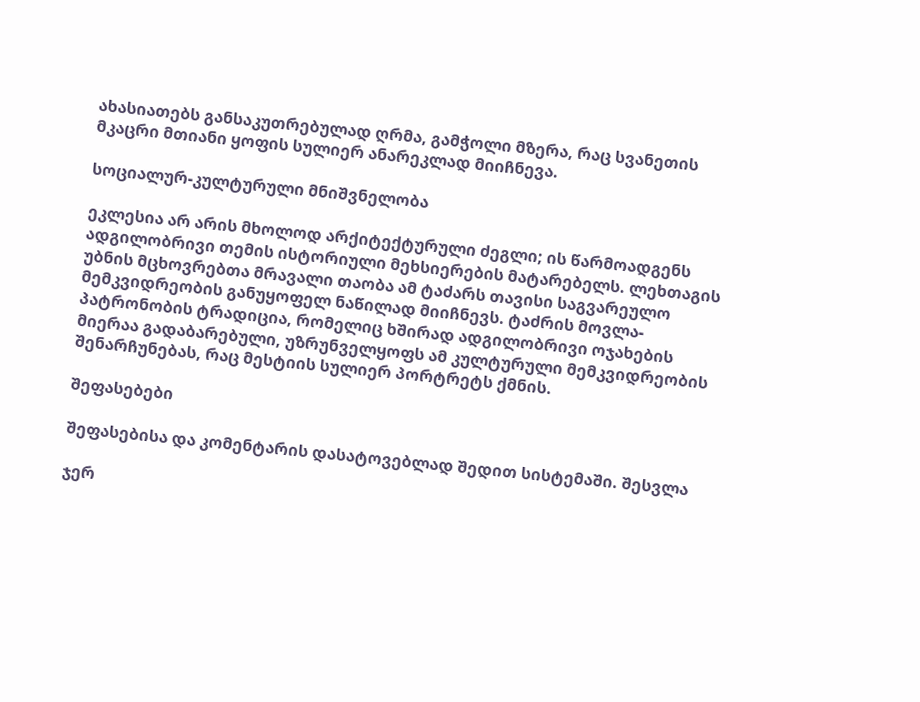ახასიათებს განსაკუთრებულად ღრმა, გამჭოლი მზერა, რაც სვანეთის მკაცრი მთიანი ყოფის სულიერ ანარეკლად მიიჩნევა.

სოციალურ-კულტურული მნიშვნელობა

ეკლესია არ არის მხოლოდ არქიტექტურული ძეგლი; ის წარმოადგენს ადგილობრივი თემის ისტორიული მეხსიერების მატარებელს. ლეხთაგის უბნის მცხოვრებთა მრავალი თაობა ამ ტაძარს თავისი საგვარეულო მემკვიდრეობის განუყოფელ ნაწილად მიიჩნევს. ტაძრის მოვლა-პატრონობის ტრადიცია, რომელიც ხშირად ადგილობრივი ოჯახების მიერაა გადაბარებული, უზრუნველყოფს ამ კულტურული მემკვიდრეობის შენარჩუნებას, რაც მესტიის სულიერ პორტრეტს ქმნის.

შეფასებები

შეფასებისა და კომენტარის დასატოვებლად შედით სისტემაში. შესვლა

ჯერ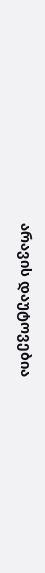არავის დაუტოვებია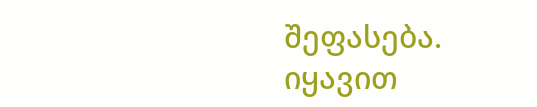შეფასება. იყავით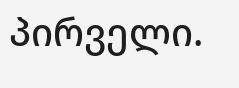პირველი.